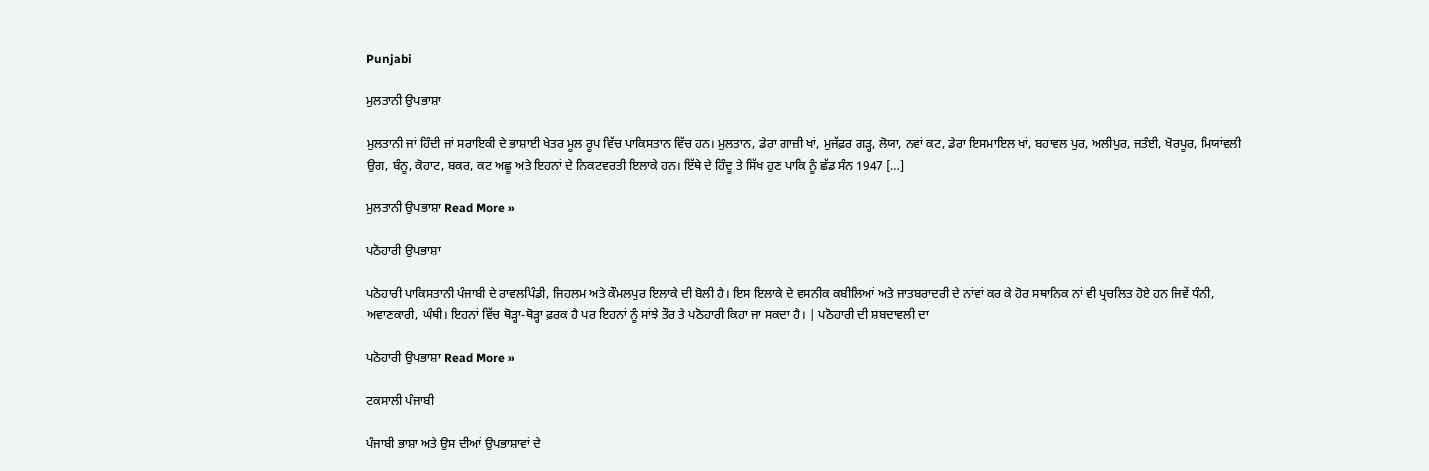Punjabi

ਮੁਲਤਾਨੀ ਉਪਭਾਸ਼ਾ

ਮੁਲਤਾਨੀ ਜਾਂ ਹਿੰਦੀ ਜਾਂ ਸਰਾਇਕੀ ਦੇ ਭਾਸ਼ਾਈ ਖੇਤਰ ਮੂਲ ਰੂਪ ਵਿੱਚ ਪਾਕਿਸਤਾਨ ਵਿੱਚ ਹਨ। ਮੁਲਤਾਨ, ਡੇਰਾ ਗਾਜ਼ੀ ਖਾਂ, ਮੁਜੱਫ਼ਰ ਗੜ੍ਹ, ਲੋਯਾ, ਨਵਾਂ ਕਟ, ਡੇਰਾ ਇਸਮਾਇਲ ਖਾਂ, ਬਹਾਵਲ ਪੁਰ, ਅਲੀਪੁਰ, ਜਤੰਈ, ਖੋਰਪੂਰ, ਮਿਯਾਂਵਲੀ ਉਗ, ਬੰਨੂ, ਕੋਹਾਟ, ਬਕਰ, ਕਟ ਅਛੂ ਅਤੇ ਇਹਨਾਂ ਦੇ ਨਿਕਟਵਰਤੀ ਇਲਾਕੇ ਹਨ। ਇੱਥੇ ਦੇ ਹਿੰਦੂ ਤੇ ਸਿੱਖ ਹੁਣ ਪਾਕਿ ਨੂੰ ਛੱਡ ਸੰਨ 1947 […]

ਮੁਲਤਾਨੀ ਉਪਭਾਸ਼ਾ Read More »

ਪਠੋਹਾਰੀ ਉਪਭਾਸ਼ਾ

ਪਠੋਹਾਰੀ ਪਾਕਿਸਤਾਨੀ ਪੰਜਾਬੀ ਦੇ ਰਾਵਲਪਿੰਡੀ, ਜਿਹਲਮ ਅਤੇ ਕੌਮਲਪੁਰ ਇਲਾਕੇ ਦੀ ਬੋਲੀ ਹੈ। ਇਸ ਇਲਾਕੇ ਦੇ ਵਸਨੀਕ ਕਬੀਲਿਆਂ ਅਤੇ ਜਾਤਬਰਾਦਰੀ ਦੇ ਨਾਂਵਾਂ ਕਰ ਕੇ ਹੋਰ ਸਥਾਨਿਕ ਨਾਂ ਵੀ ਪ੍ਰਚਲਿਤ ਹੋਏ ਹਨ ਜਿਵੇਂ ਧੰਨੀ, ਅਵਾਣਕਾਰੀ, ਘੰਥੀ। ਇਹਨਾਂ ਵਿੱਚ ਥੋੜ੍ਹਾ-ਥੋੜ੍ਹਾ ਫ਼ਰਕ ਹੈ ਪਰ ਇਹਨਾਂ ਨੂੰ ਸਾਂਝੇ ਤੌਰ ਤੇ ਪਠੋਹਾਰੀ ਕਿਹਾ ਜਾ ਸਕਦਾ ਹੈ। | ਪਠੋਹਾਰੀ ਦੀ ਸ਼ਬਦਾਵਲੀ ਦਾ

ਪਠੋਹਾਰੀ ਉਪਭਾਸ਼ਾ Read More »

ਟਕਸਾਲੀ ਪੰਜਾਬੀ

ਪੰਜਾਬੀ ਭਾਸ਼ਾ ਅਤੇ ਉਸ ਦੀਆਂ ਉਪਭਾਸ਼ਾਵਾਂ ਦੇ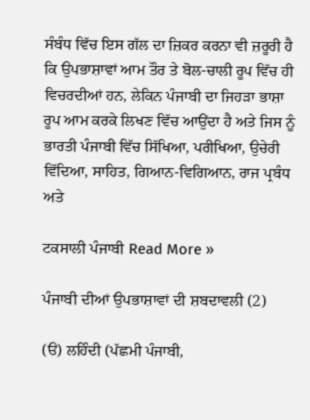ਸੰਬੰਧ ਵਿੱਚ ਇਸ ਗੱਲ ਦਾ ਜ਼ਿਕਰ ਕਰਨਾ ਵੀ ਜ਼ਰੂਰੀ ਹੈ ਕਿ ਉਪਭਾਸ਼ਾਵਾਂ ਆਮ ਤੌਰ ਤੇ ਬੋਲ-ਚਾਲੀ ਰੂਪ ਵਿੱਚ ਹੀ ਵਿਚਰਦੀਆਂ ਹਨ, ਲੇਕਿਨ ਪੰਜਾਬੀ ਦਾ ਜਿਹੜਾ ਭਾਸ਼ਾ ਰੂਪ ਆਮ ਕਰਕੇ ਲਿਖਣ ਵਿੱਚ ਆਉਂਦਾ ਹੈ ਅਤੇ ਜਿਸ ਨੂੰ ਭਾਰਤੀ ਪੰਜਾਬੀ ਵਿੱਚ ਸਿੱਖਿਆ, ਪਰੀਖਿਆ, ਉਚੇਰੀ ਵਿੱਦਿਆ, ਸਾਹਿਤ, ਗਿਆਨ-ਵਿਗਿਆਨ, ਰਾਜ ਪ੍ਰਬੰਧ ਅਤੇ

ਟਕਸਾਲੀ ਪੰਜਾਬੀ Read More »

ਪੰਜਾਬੀ ਦੀਆਂ ਉਪਭਾਸ਼ਾਵਾਂ ਦੀ ਸ਼ਬਦਾਵਲੀ (2)

(ੳ) ਲਹਿੰਦੀ (ਪੱਛਮੀ ਪੰਜਾਬੀ,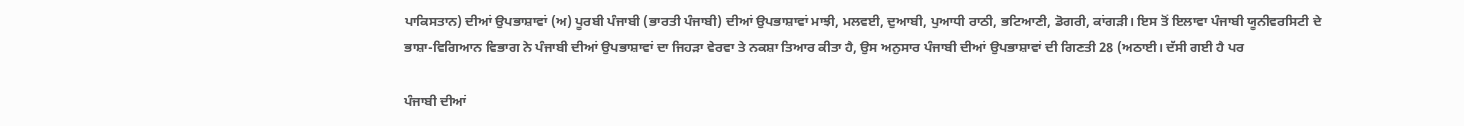ਪਾਕਿਸਤਾਨ) ਦੀਆਂ ਉਪਭਾਸ਼ਾਵਾਂ (ਅ) ਪੂਰਬੀ ਪੰਜਾਬੀ (ਭਾਰਤੀ ਪੰਜਾਬੀ) ਦੀਆਂ ਉਪਭਾਸ਼ਾਵਾਂ ਮਾਝੀ, ਮਲਵਈ, ਦੁਆਬੀ, ਪੁਆਧੀ ਰਾਠੀ, ਭਟਿਆਣੀ, ਡੋਗਰੀ, ਕਾਂਗੜੀ। ਇਸ ਤੋਂ ਇਲਾਵਾ ਪੰਜਾਬੀ ਯੂਨੀਵਰਸਿਟੀ ਦੇ ਭਾਸ਼ਾ-ਵਿਗਿਆਨ ਵਿਭਾਗ ਨੇ ਪੰਜਾਬੀ ਦੀਆਂ ਉਪਭਾਸ਼ਾਵਾਂ ਦਾ ਜਿਹੜਾ ਵੇਰਵਾ ਤੇ ਨਕਸ਼ਾ ਤਿਆਰ ਕੀਤਾ ਹੈ, ਉਸ ਅਨੁਸਾਰ ਪੰਜਾਬੀ ਦੀਆਂ ਉਪਭਾਸ਼ਾਵਾਂ ਦੀ ਗਿਣਤੀ 28 (ਅਠਾਈ। ਦੱਸੀ ਗਈ ਹੈ ਪਰ

ਪੰਜਾਬੀ ਦੀਆਂ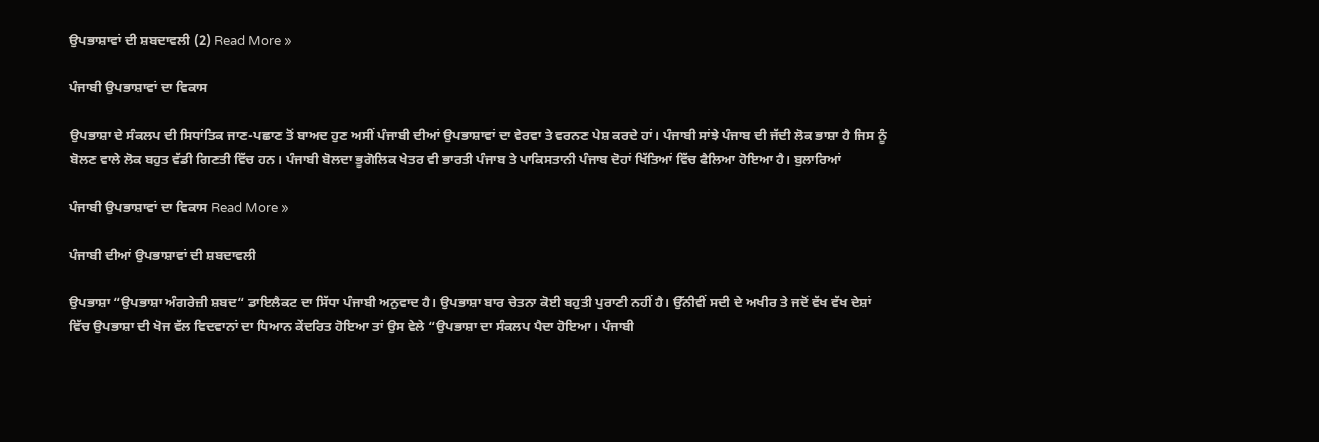ਉਪਭਾਸ਼ਾਵਾਂ ਦੀ ਸ਼ਬਦਾਵਲੀ (2) Read More »

ਪੰਜਾਬੀ ਉਪਭਾਸ਼ਾਵਾਂ ਦਾ ਵਿਕਾਸ

ਉਪਭਾਸ਼ਾ ਦੇ ਸੰਕਲਪ ਦੀ ਸਿਧਾਂਤਿਕ ਜਾਣ-ਪਛਾਣ ਤੋਂ ਬਾਅਦ ਹੁਣ ਅਸੀਂ ਪੰਜਾਬੀ ਦੀਆਂ ਉਪਭਾਸ਼ਾਵਾਂ ਦਾ ਵੇਰਵਾ ਤੇ ਵਰਨਣ ਪੇਸ਼ ਕਰਦੇ ਹਾਂ। ਪੰਜਾਬੀ ਸਾਂਝੇ ਪੰਜਾਬ ਦੀ ਜੱਦੀ ਲੋਕ ਭਾਸ਼ਾ ਹੈ ਜਿਸ ਨੂੰ ਬੋਲਣ ਵਾਲੇ ਲੋਕ ਬਹੁਤ ਵੱਡੀ ਗਿਣਤੀ ਵਿੱਚ ਹਨ। ਪੰਜਾਬੀ ਬੋਲਦਾ ਭੂਗੋਲਿਕ ਖੇਤਰ ਵੀ ਭਾਰਤੀ ਪੰਜਾਬ ਤੇ ਪਾਕਿਸਤਾਨੀ ਪੰਜਾਬ ਦੋਹਾਂ ਖਿੱਤਿਆਂ ਵਿੱਚ ਫੈਲਿਆ ਹੋਇਆ ਹੈ। ਬੁਲਾਰਿਆਂ

ਪੰਜਾਬੀ ਉਪਭਾਸ਼ਾਵਾਂ ਦਾ ਵਿਕਾਸ Read More »

ਪੰਜਾਬੀ ਦੀਆਂ ਉਪਭਾਸ਼ਾਵਾਂ ਦੀ ਸ਼ਬਦਾਵਲੀ

ਉਪਭਾਸ਼ਾ “ਉਪਭਾਸ਼ਾ ਅੰਗਰੇਜ਼ੀ ਸ਼ਬਦ“ ਡਾਇਲੈਕਟ ਦਾ ਸਿੱਧਾ ਪੰਜਾਬੀ ਅਨੁਵਾਦ ਹੈ। ਉਪਭਾਸ਼ਾ ਬਾਰ ਚੇਤਨਾ ਕੋਈ ਬਹੁਤੀ ਪੁਰਾਣੀ ਨਹੀਂ ਹੈ। ਉੱਨੀਵੀਂ ਸਦੀ ਦੇ ਅਖੀਰ ਤੇ ਜਦੋਂ ਵੱਖ ਵੱਖ ਦੇਸ਼ਾਂ ਵਿੱਚ ਉਪਭਾਸ਼ਾ ਦੀ ਖੋਜ ਵੱਲ ਵਿਦਵਾਨਾਂ ਦਾ ਧਿਆਨ ਕੇਂਦਰਿਤ ਹੋਇਆ ਤਾਂ ਉਸ ਵੇਲੇ “ਉਪਭਾਸ਼ਾ ਦਾ ਸੰਕਲਪ ਪੈਦਾ ਹੋਇਆ। ਪੰਜਾਬੀ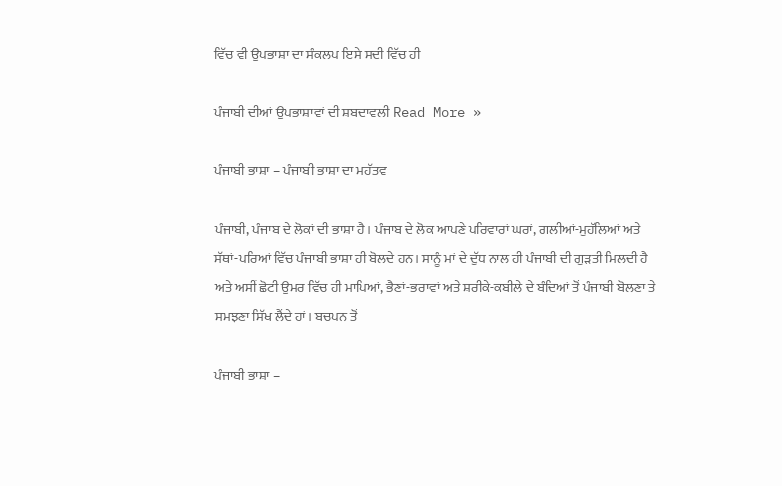ਵਿੱਚ ਵੀ ਉਪਭਾਸ਼ਾ ਦਾ ਸੰਕਲਪ ਇਸੇ ਸਦੀ ਵਿੱਚ ਹੀ

ਪੰਜਾਬੀ ਦੀਆਂ ਉਪਭਾਸ਼ਾਵਾਂ ਦੀ ਸ਼ਬਦਾਵਲੀ Read More »

ਪੰਜਾਬੀ ਭਾਸ਼ਾ – ਪੰਜਾਬੀ ਭਾਸ਼ਾ ਦਾ ਮਹੱਤਵ

ਪੰਜਾਬੀ, ਪੰਜਾਬ ਦੇ ਲੋਕਾਂ ਦੀ ਭਾਸ਼ਾ ਹੈ। ਪੰਜਾਬ ਦੇ ਲੋਕ ਆਪਣੇ ਪਰਿਵਾਰਾਂ ਘਰਾਂ, ਗਲੀਆਂ-ਮੁਹੱਲਿਆਂ ਅਤੇ ਸੱਥਾਂ-ਪਰਿਆਂ ਵਿੱਚ ਪੰਜਾਬੀ ਭਾਸ਼ਾ ਹੀ ਬੋਲਦੇ ਹਨ। ਸਾਨੂੰ ਮਾਂ ਦੇ ਦੁੱਧ ਨਾਲ ਹੀ ਪੰਜਾਬੀ ਦੀ ਗੁੜਤੀ ਮਿਲਦੀ ਹੈ ਅਤੇ ਅਸੀਂ ਛੋਟੀ ਉਮਰ ਵਿੱਚ ਹੀ ਮਾਪਿਆਂ, ਭੈਣਾਂ-ਭਰਾਵਾਂ ਅਤੇ ਸ਼ਰੀਕੇ-ਕਬੀਲੇ ਦੇ ਬੰਦਿਆਂ ਤੋਂ ਪੰਜਾਬੀ ਬੋਲਣਾ ਤੇ ਸਮਝਣਾ ਸਿੱਖ ਲੈਂਦੇ ਹਾਂ। ਬਚਪਨ ਤੋਂ

ਪੰਜਾਬੀ ਭਾਸ਼ਾ –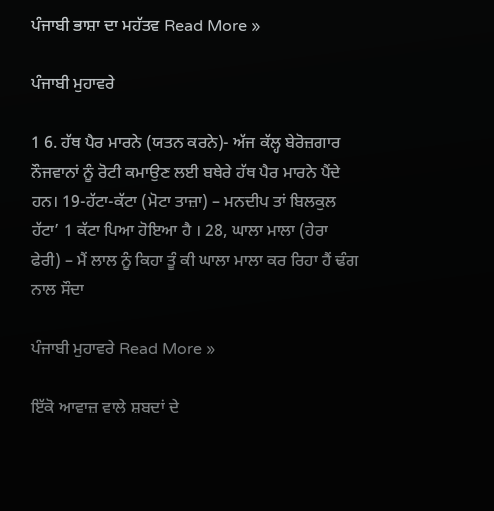ਪੰਜਾਬੀ ਭਾਸ਼ਾ ਦਾ ਮਹੱਤਵ Read More »

ਪੰਜਾਬੀ ਮੁਹਾਵਰੇ

1 6. ਹੱਥ ਪੈਰ ਮਾਰਨੇ (ਯਤਨ ਕਰਨੇ)- ਅੱਜ ਕੱਲ੍ਹ ਬੇਰੋਜ਼ਗਾਰ ਨੌਜਵਾਨਾਂ ਨੂੰ ਰੋਟੀ ਕਮਾਉਣ ਲਈ ਬਥੇਰੇ ਹੱਥ ਪੈਰ ਮਾਰਨੇ ਪੈਂਦੇ ਹਨ। 19-ਹੱਟਾ-ਕੱਟਾ (ਮੋਟਾ ਤਾਜ਼ਾ) – ਮਨਦੀਪ ਤਾਂ ਬਿਲਕੁਲ ਹੱਟਾ’ 1 ਕੱਟਾ ਪਿਆ ਹੋਇਆ ਹੈ । 28, ਘਾਲਾ ਮਾਲਾ (ਹੇਰਾ ਫੇਰੀ) – ਮੈਂ ਲਾਲ ਨੂੰ ਕਿਹਾ ਤੂੰ ਕੀ ਘਾਲਾ ਮਾਲਾ ਕਰ ਰਿਹਾ ਹੈਂ ਢੰਗ ਨਾਲ ਸੌਦਾ

ਪੰਜਾਬੀ ਮੁਹਾਵਰੇ Read More »

ਇੱਕੋ ਆਵਾਜ਼ ਵਾਲੇ ਸ਼ਬਦਾਂ ਦੇ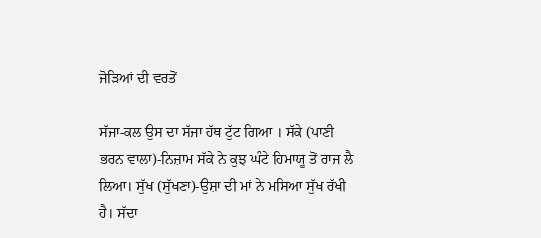ਜੋੜਿਆਂ ਦੀ ਵਰਤੋਂ

ਸੱਜਾ-ਕਲ ਉਸ ਦਾ ਸੱਜਾ ਹੱਥ ਟੁੱਟ ਗਿਆ । ਸੱਕੇ (ਪਾਣੀ ਭਰਨ ਵਾਲਾ)-ਨਿਜ਼ਾਮ ਸੱਕੇ ਨੇ ਕੁਝ ਘੰਟੇ ਹਿਮਾਯੂ ਤੋਂ ਰਾਜ ਲੈ ਲਿਆ। ਸੁੱਖ (ਸੁੱਖਣਾ)-ਉਸ਼ਾ ਦੀ ਮਾਂ ਨੇ ਮਸਿਆ ਸੁੱਖ ਰੱਖੀ ਹੈ। ਸੱਦਾ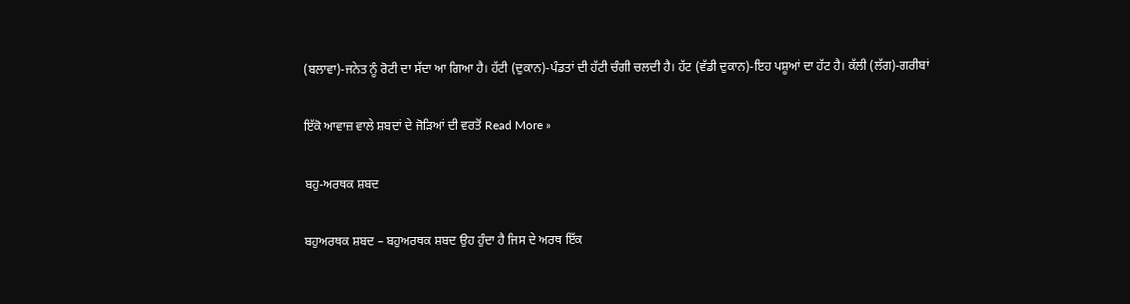(ਬਲਾਵਾ)-ਜਨੇਤ ਨੂੰ ਰੋਟੀ ਦਾ ਸੱਦਾ ਆ ਗਿਆ ਹੈ। ਹੱਟੀ (ਦੁਕਾਨ)-ਪੰਡਤਾਂ ਦੀ ਹੱਟੀ ਚੰਗੀ ਚਲਦੀ ਹੈ। ਹੱਟ (ਵੱਡੀ ਦੁਕਾਨ)-ਇਹ ਪਸ਼ੂਆਂ ਦਾ ਹੱਟ ਹੈ। ਕੱਲੀ (ਲੱਗ)-ਗਰੀਬਾਂ

ਇੱਕੋ ਆਵਾਜ਼ ਵਾਲੇ ਸ਼ਬਦਾਂ ਦੇ ਜੋੜਿਆਂ ਦੀ ਵਰਤੋਂ Read More »

ਬਹੁ-ਅਰਥਕ ਸ਼ਬਦ

ਬਹੁਅਰਥਕ ਸ਼ਬਦ – ਬਹੁਅਰਥਕ ਸ਼ਬਦ ਉਹ ਹੁੰਦਾ ਹੈ ਜਿਸ ਦੇ ਅਰਥ ਇੱਕ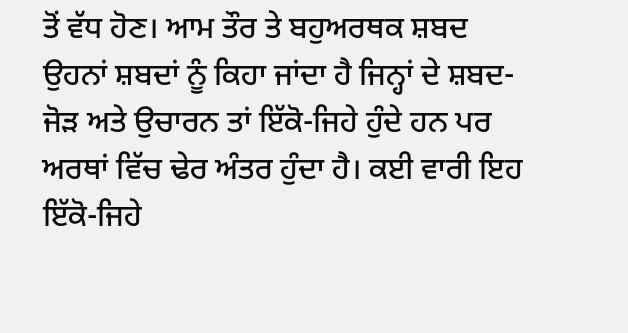ਤੋਂ ਵੱਧ ਹੋਣ। ਆਮ ਤੌਰ ਤੇ ਬਹੁਅਰਥਕ ਸ਼ਬਦ ਉਹਨਾਂ ਸ਼ਬਦਾਂ ਨੂੰ ਕਿਹਾ ਜਾਂਦਾ ਹੈ ਜਿਨ੍ਹਾਂ ਦੇ ਸ਼ਬਦ-ਜੋੜ ਅਤੇ ਉਚਾਰਨ ਤਾਂ ਇੱਕੋ-ਜਿਹੇ ਹੁੰਦੇ ਹਨ ਪਰ ਅਰਥਾਂ ਵਿੱਚ ਢੇਰ ਅੰਤਰ ਹੁੰਦਾ ਹੈ। ਕਈ ਵਾਰੀ ਇਹ ਇੱਕੋ-ਜਿਹੇ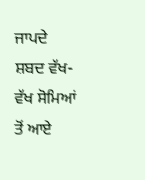ਜਾਪਦੇ ਸ਼ਬਦ ਵੱਖ-ਵੱਖ ਸੋਮਿਆਂ ਤੋਂ ਆਏ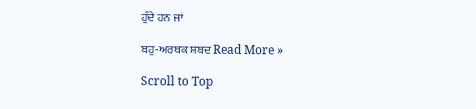ਹੁੰਦੇ ਹਨ ਜਾਂ

ਬਹੁ-ਅਰਥਕ ਸ਼ਬਦ Read More »

Scroll to Top